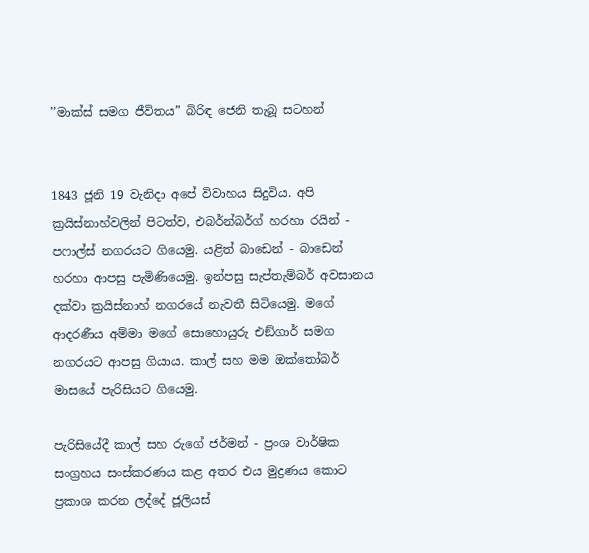’’මාක්ස් සමග ජීවිතය” බිරිඳ ජෙනි තැබූ සටහන්


1843 ජූනි 19 වැනිදා අපේ විවාහය සිදුවිය. අපි ක්‍රයිස්නාහ්වලින් පිටත්ව, එබර්න්බර්ග් හරහා රයින් - පෆාල්ස් නගරයට ගියෙමු. යළිත් බාඩෙන් - බාඩෙන් හරහා ආපසු පැමිණියෙමු. ඉන්පසු සැප්තැම්බර් අවසානය දක්වා ක්‍රයිස්නාහ් නගරයේ නැවතී සිටියෙමු. මගේ ආදරණීය අම්මා මගේ සොහොයුරු එඞ්ගාර් සමග නගරයට ආපසු ගියාය. කාල් සහ මම ඔක්තෝබර් මාසයේ පැරිසියට ගියෙමු.

පැරිසියේදී කාල් සහ රුගේ ජර්මන් - ප්‍රංශ වාර්ෂික සංග්‍රහය සංස්කරණය කළ අතර එය මුද්‍රණය කොට ප්‍රකාශ කරන ලද්දේ ජූලියස්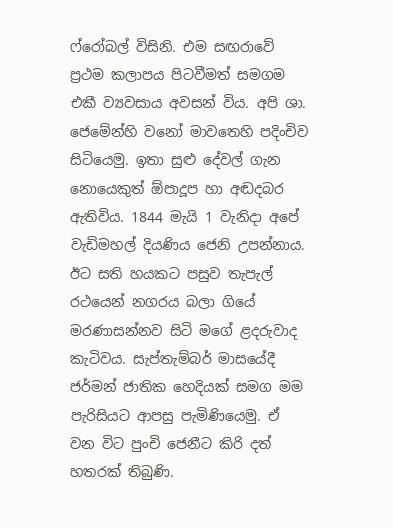ෆ්රෝබල් විසිනි. එම සඟරාවේ ප්‍රථම කලාපය පිටවීමත් සමගම එකී ව්‍යවසාය අවසන් විය. අපි ශා. ජෙමේන්හි වනෝ මාවතෙහි පදිංචිව සිටියෙමු. ඉතා සුළු දේවල් ගැන නොයෙකුත් ඕපාදූප හා අඬදබර ඇතිවිය. 1844 මැයි 1 වැනිදා අපේ වැඩිමහල් දියණිය ජෙනි උපන්නාය. ඊට සති හයකට පසුව තැපැල් රථයෙන් නගරය බලා ගියේ මරණාසන්නව සිටි මගේ ළදරුවාද කැටිවය. සැප්තැම්බර් මාසයේදී ජර්මන් ජාතික හෙදියක් සමග මම පැරිසියට ආපසු පැමිණියෙමු. ඒ වන විට පුංචි ජෙනීට කිරි දත් හතරක් තිබුණි.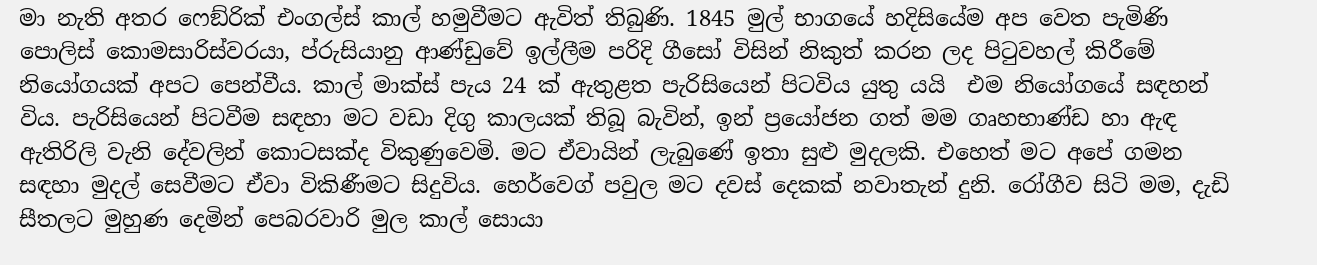මා නැති අතර ෆෙඞ්රික් එංගල්ස් කාල් හමුවීමට ඇවිත් තිබුණි. 1845 මුල් භාගයේ හදිසියේම අප වෙත පැමිණි පොලිස් කොමසාරිස්වරයා, ප්රුසියානු ආණ්ඩුවේ ඉල්ලීම පරිදි ගීසෝ විසින් නිකුත් කරන ලද පිටුවහල් කිරීමේ නියෝගයක් අපට පෙන්වීය. කාල් මාක්ස් පැය 24 ක් ඇතුළත පැරිසියෙන් පිටවිය යුතු යයි  එම නියෝගයේ සඳහන් විය. පැරිසියෙන් පිටවීම සඳහා මට වඩා දිගු කාලයක් තිබූ බැවින්, ඉන් ප්‍රයෝජන ගත් මම ගෘහභාණ්ඩ හා ඇඳ ඇතිරිලි වැනි දේවලින් කොටසක්ද විකුණුවෙමි. මට ඒවායින් ලැබුණේ ඉතා සුළු මුදලකි. එහෙත් මට අපේ ගමන සඳහා මුදල් සෙවීමට ඒවා විකිණීමට සිදුවිය. හෙර්වෙග් පවුල මට දවස් දෙකක් නවාතැන් දුනි. රෝගීව සිටි මම, දැඩි සීතලට මුහුණ දෙමින් පෙබරවාරි මුල කාල් සොයා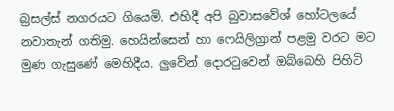බ්‍රසල්ස් නගරයට ගියෙමි. එහිදී අපි බුවාසවේශ් හෝටලයේ නවාතැන් ගතිමු. හෙයින්සෙන් හා ෆෙයිලිග්‍රාන් පළමු වරට මට මුණ ගැසුණේ මෙහිදීය. ලුවේන් දොරටුවෙන් ඔබ්බෙහි පිහිටි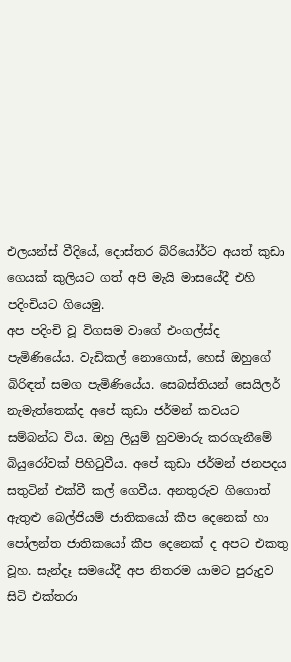එලයන්ස් වීදියේ, දොස්තර බ්රියෝර්ට අයත් කුඩා ගෙයක් කුලියට ගත් අපි මැයි මාසයේදී එහි පදිංචියට ගියෙමු.
අප පදිංචි වූ විගසම වාගේ එංගල්ස්ද පැමිණියේය. වැඩිකල් නොගොස්, හෙස් ඔහුගේ බිරිඳත් සමග පැමිණියේය. සෙබස්තියන් සෙයිලර් නැමැත්තෙක්ද අපේ කුඩා ජර්මන් කවයට සම්බන්ධ විය. ඔහු ලියුම් හුවමාරු කරගැනීමේ බියුරෝවක් පිහිටුවීය. අපේ කුඩා ජර්මන් ජනපදය සතුටින් එක්වී කල් ගෙවීය. අනතුරුව ගිගොත් ඇතුළු බෙල්ජියම් ජාතිකයෝ කීප දෙනෙක් හා පෝලන්ත ජාතිකයෝ කීප දෙනෙක් ද අපට එකතු වූහ. සැන්දෑ සමයේදී අප නිතරම යාමට පුරුදුව සිටි එක්තරා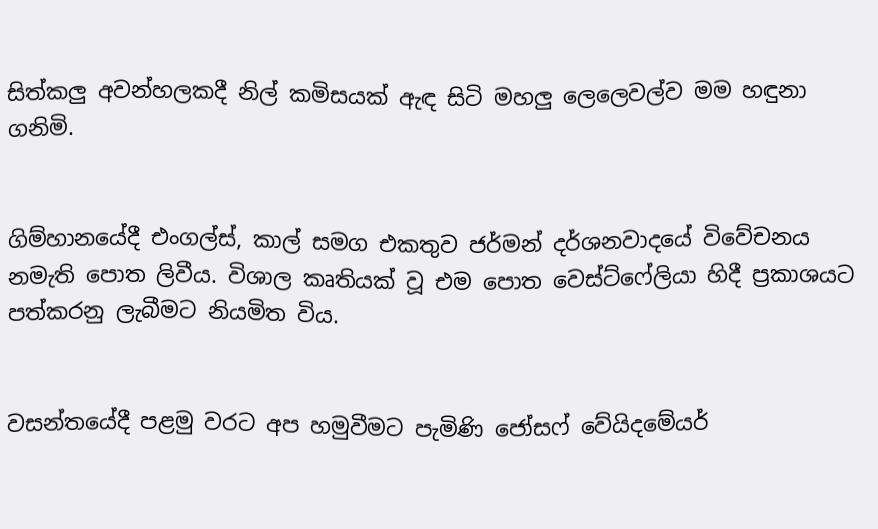සිත්කලු අවන්හලකදී නිල් කමිසයක් ඇඳ සිටි මහලු ලෙලෙවල්ව මම හඳුනා ගනිමි.


ගිම්හානයේදී එංගල්ස්, කාල් සමග එකතුව ජර්මන් දර්ශනවාදයේ විවේචනය නමැති පොත ලිවීය. විශාල කෘතියක් වූ එම පොත වෙස්ට්ෆේලියා හිදී ප්‍රකාශයට පත්කරනු ලැබීමට නියමිත විය.


වසන්තයේදී පළමු වරට අප හමුවීමට පැමිණි ජෝසෆ් වේයිදමේයර්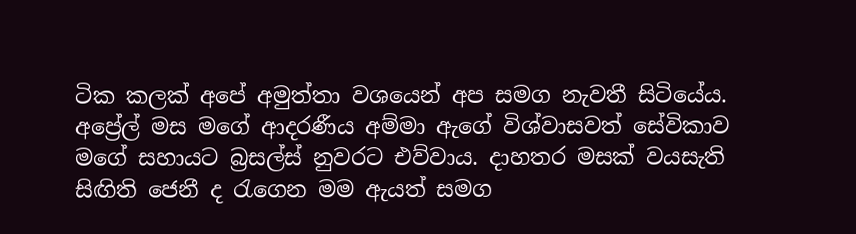ටික කලක් අපේ අමුත්තා වශයෙන් අප සමග නැවතී සිටියේය. අප්‍රේල් මස මගේ ආදරණීය අම්මා ඇගේ විශ්වාසවත් සේවිකාව මගේ සහායට බ්‍රසල්ස් නුවරට එව්වාය. දාහතර මසක් වයසැති සිඟිති ජෙනී ද රැගෙන මම ඇයත් සමග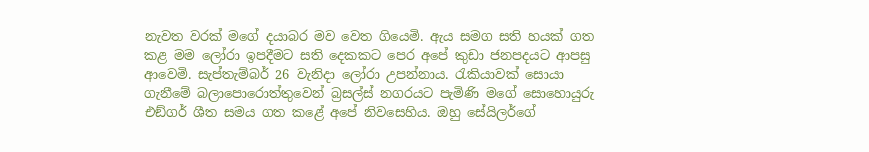නැවත වරක් මගේ දයාබර මව වෙත ගියෙමි. ඇය සමග සති හයක් ගත කළ මම ලෝරා ඉපදීමට සති දෙකකට පෙර අපේ කුඩා ජනපදයට ආපසු ආවෙමි. සැප්තැම්බර් 26 වැනිදා ලෝරා උපන්නාය. රැකියාවක් සොයා ගැනීමේ බලාපොරොත්තුවෙන් බ්‍රසල්ස් නගරයට පැමිණි මගේ සොහොයුරු එඞ්ගර් ශීත සමය ගත කළේ අපේ නිවසෙහිය. ඔහු සේයිලර්ගේ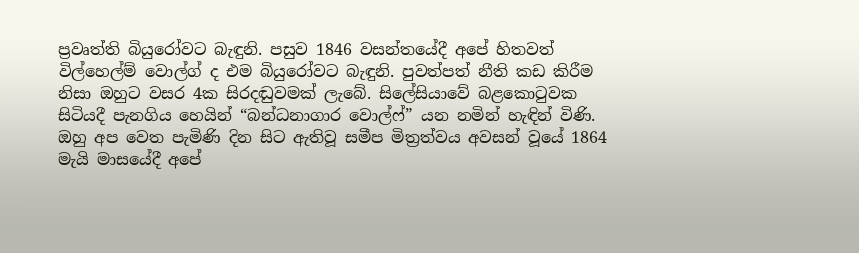ප්‍රවෘත්ති බියුරෝවට බැඳුනි. පසුව 1846 වසන්තයේදී අපේ හිතවත් විල්හෙල්ම් වොල්ග් ද එම බියුරෝවට බැඳුනි. පුවත්පත් නීති කඩ කිරීම නිසා ඔහුට වසර 4ක සිරදඬුවමක් ලැබේ. සිලේසියාවේ බළකොටුවක සිටියදී පැනගිය හෙයින් “බන්ධනාගාර වොල්ෆ්” යන නමින් හැඳින් විණි. ඔහු අප වෙත පැමිණි දින සිට ඇතිවූ සමීප මිත්‍රත්වය අවසන් වූයේ 1864 මැයි මාසයේදී අපේ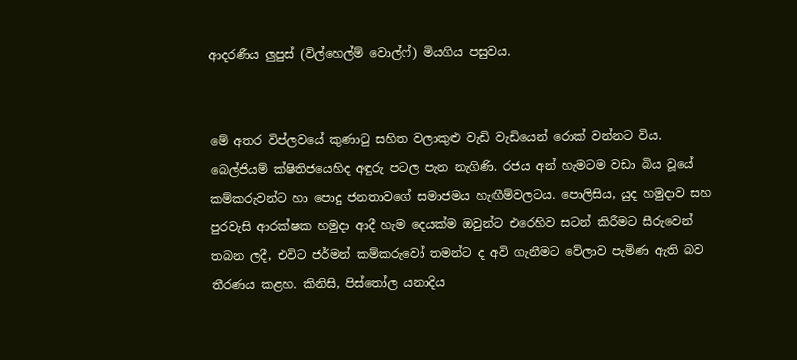ආදරණීය ලුපුස් (විල්හෙල්ම් වොල්ෆ්) මියගිය පසුවය.


මේ අතර විප්ලවයේ කුණාටු සහිත වලාකුළු වැඩි වැඩියෙන් රොක් වන්නට විය. බෙල්ජියම් ක්ෂිතිජයෙහිද අඳුරු පටල පැන නැගිණි. රජය අන් හැමටම වඩා බිය වූයේ කම්කරුවන්ට හා පොදු ජනතාවගේ සමාජමය හැඟීම්වලටය. පොලිසිය, යුද හමුදාව සහ පුරවැසි ආරක්ෂක හමුදා ආදී හැම දෙයක්ම ඔවුන්ට එරෙහිව සටන් කිරීමට සීරුවෙන් තබන ලදී, එවිට ජර්මන් කම්කරුවෝ තමන්ට ද අවි ගැනීමට වේලාව පැමිණ ඇති බව තීරණය කළහ. කිනිසි, පිස්තෝල යනාදිය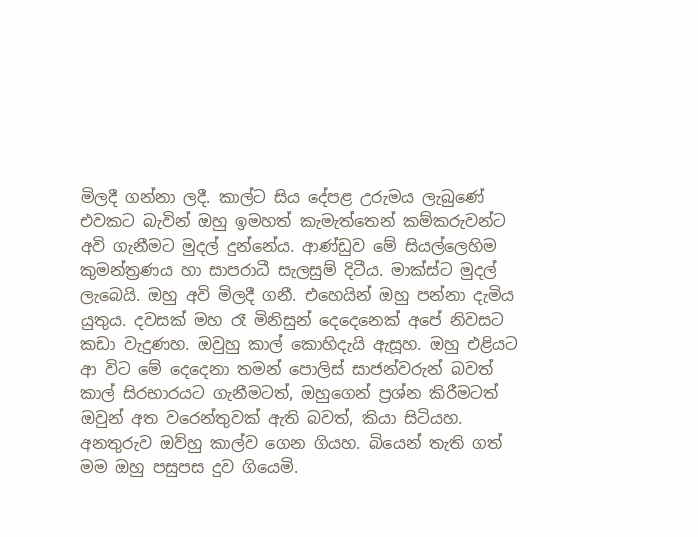මිලදී ගන්නා ලදී. කාල්ට සිය දේපළ උරුමය ලැබුණේ එවකට බැවින් ඔහු ඉමහත් කැමැත්තෙන් කම්කරුවන්ට අවි ගැනීමට මුදල් දුන්නේය. ආණ්ඩුව මේ සියල්ලෙහිම කුමන්ත්‍රණය හා සාපරාධී සැලසුම් දිටීය. මාක්ස්ට මුදල් ලැබෙයි. ඔහු අවි මිලදී ගනී. එහෙයින් ඔහු පන්නා දැමිය යුතුය. දවසක් මහ රෑ මිනිසුන් දෙදෙනෙක් අපේ නිවසට කඩා වැදුණහ. ඔවුහු කාල් කොහිදැයි ඇසූහ. ඔහු එළියට ආ විට මේ දෙදෙනා තමන් පොලිස් සාජන්වරුන් බවත් කාල් සිරභාරයට ගැනීමටත්, ඔහුගෙන් ප්‍රශ්න කිරීමටත් ඔවුන් අත වරෙන්තුවක් ඇති බවත්, කියා සිටියහ. අනතුරුව ඔව්හු කාල්ව ගෙන ගියහ. බියෙන් තැති ගත් මම ඔහු පසුපස දුව ගියෙමි.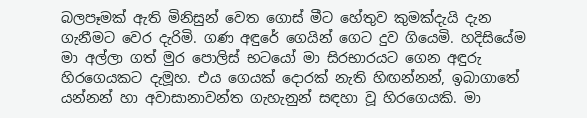බලපෑමක් ඇති මිනිසුන් වෙත ගොස් මීට හේතුව කුමක්දැයි දැන ගැනීමට වෙර දැරිමි. ගණ අඳුරේ ගෙයින් ගෙට දුව ගියෙමි. හදිසියේම මා අල්ලා ගත් මුර පොලිස් භටයෝ මා සිරභාරයට ගෙන අඳුරු හිරගෙයකට දැමූහ. එය ගෙයක් දොරක් නැති හිඟන්නන්, ඉබාගාතේ යන්නන් හා අවාසානාවන්ත ගැහැනුන් සඳහා වූ හිරගෙයකි. මා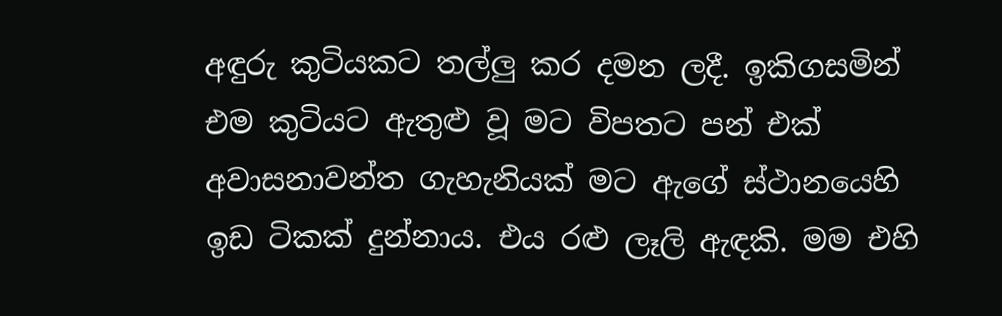අඳුරු කුටියකට තල්ලු කර දමන ලදී. ඉකිගසමින්  එම කුටියට ඇතුළු වූ මට විපතට පන් එක් අවාසනාවන්ත ගැහැනියක් මට ඇගේ ස්ථානයෙහි ඉඩ ටිකක් දුන්නාය. එය රළු ලෑලි ඇඳකි. මම එහි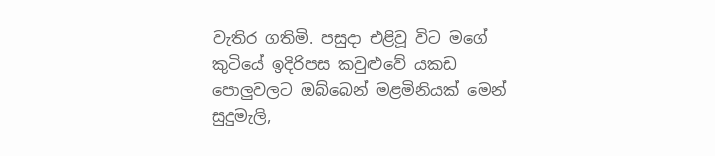වැතිර ගතිමි. පසුදා එළිවූ විට මගේ කුටියේ ඉදිරිපස කවුළුවේ යකඩ පොලුවලට ඔබ්බෙන් මළමිනියක් මෙන් සුදුමැලි,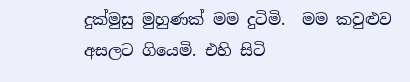දුක්මුසු මුහුණක් මම දුටිමි.  මම කවුළුව අසලට ගියෙමි. එහි සිටි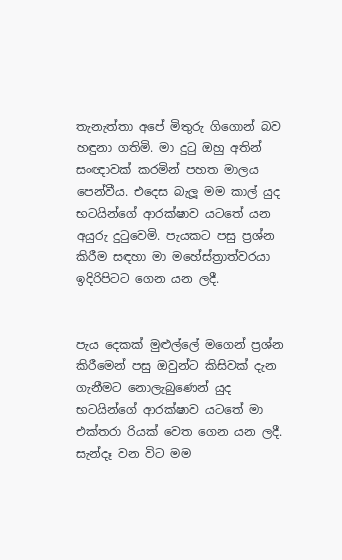තැනැත්තා අපේ මිතුරු ගිගොන් බව හඳුනා ගතිමි. මා දුටු ඔහු අතින් සංඥාවක් කරමින් පහත මාලය පෙන්වීය. එදෙස බැලූ මම කාල් යුද භටයින්ගේ ආරක්ෂාව යටතේ යන අයුරු දුටුවෙමි. පැයකට පසු ප්‍රශ්න කිරීම සඳහා මා මහේස්ත්‍රාත්වරයා ඉදිරිපිටට ගෙන යන ලදී.


පැය දෙකක් මුළුල්ලේ මගෙන් ප්‍රශ්න කිරීමෙන් පසු ඔවුන්ට කිසිවක් දැන ගැනීමට නොලැබුණෙන් යුද භටයින්ගේ ආරක්ෂාව යටතේ මා එක්තරා රියක් වෙත ගෙන යන ලදී. සැන්දෑ වන විට මම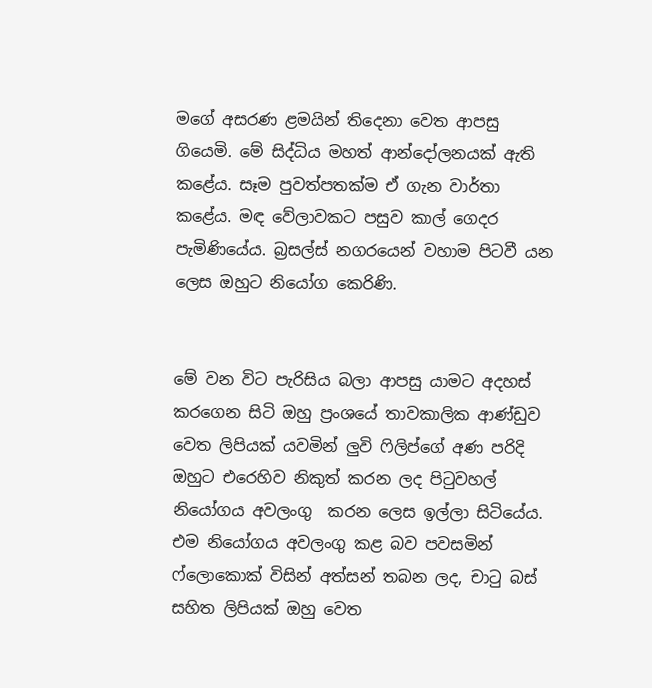මගේ අසරණ ළමයින් තිදෙනා වෙත ආපසු ගියෙමි. මේ සිද්ධිය මහත් ආන්දෝලනයක් ඇති කළේය. සෑම පුවත්පතක්ම ඒ ගැන වාර්තා කළේය. මඳ වේලාවකට පසුව කාල් ගෙදර පැමිණියේය. බ්‍රසල්ස් නගරයෙන් වහාම පිටවී යන ලෙස ඔහුට නියෝග කෙරිණි.


මේ වන විට පැරිසිය බලා ආපසු යාමට අදහස් කරගෙන සිටි ඔහු ප්‍රංශයේ තාවකාලික ආණ්ඩුව වෙත ලිපියක් යවමින් ලුවි ෆිලිප්ගේ අණ පරිදි ඔහුට එරෙහිව නිකුත් කරන ලද පිටුවහල් නියෝගය අවලංගු  කරන ලෙස ඉල්ලා සිටියේය. එම නියෝගය අවලංගු කළ බව පවසමින් ෆ්ලොකොක් විසින් අත්සන් තබන ලද, චාටු බස් සහිත ලිපියක් ඔහු වෙත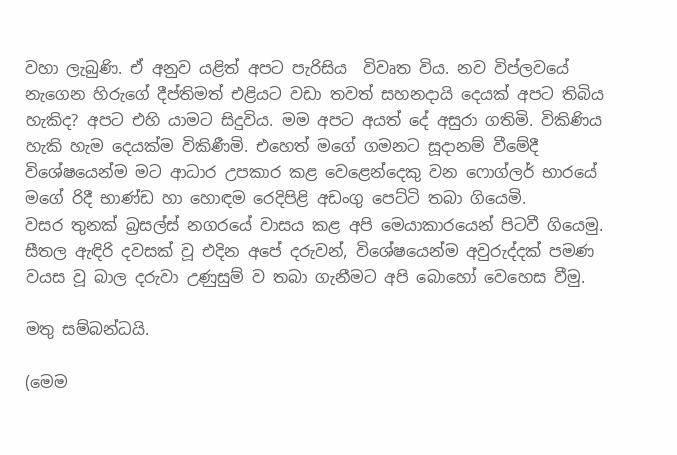වහා ලැබුණි. ඒ අනුව යළිත් අපට පැරිසිය  විවෘත විය. නව විප්ලවයේ නැගෙන හිරුගේ දීප්තිමත් එළියට වඩා තවත් සහනදායි දෙයක් අපට තිබිය හැකිද? අපට එහි යාමට සිදුවිය. මම අපට අයත් දේ අසුරා ගතිමි. විකිණිය හැකි හැම දෙයක්ම විකිණීමි. එහෙත් මගේ ගමනට සූදානම් වීමේදී විශේෂයෙන්ම මට ආධාර උපකාර කළ වෙළෙන්දෙකු වන ෆොග්ලර් භාරයේ මගේ රිදී භාණ්ඩ හා හොඳම රෙදිපිළි අඩංගු පෙට්ටි තබා ගියෙමි.
වසර තුනක් බ්‍රසල්ස් නගරයේ වාසය කළ අපි මෙයාකාරයෙන් පිටවී ගියෙමු. සීතල ඇඳිරි දවසක් වූ එදින අපේ දරුවන්, විශේෂයෙන්ම අවුරුද්දක් පමණ වයස වූ බාල දරුවා උණුසුම් ව තබා ගැනීමට අපි බොහෝ වෙහෙස වීමු.

මතු සම්බන්ධයි.

(මෙම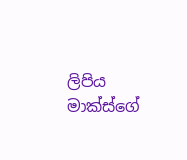ලිපිය මාක්ස්ගේ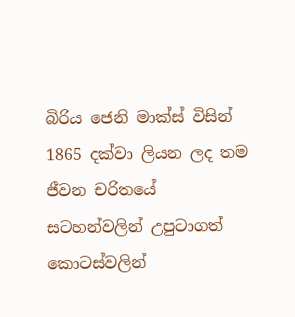බිරිය ජෙනි මාක්ස් විසින් 1865 දක්වා ලියන ලද තම ජීවන චරිතයේ සටහන්වලින් උපුටාගත් කොටස්වලින්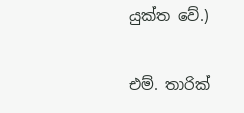යුක්ත වේ.)

එම්. තාරික්